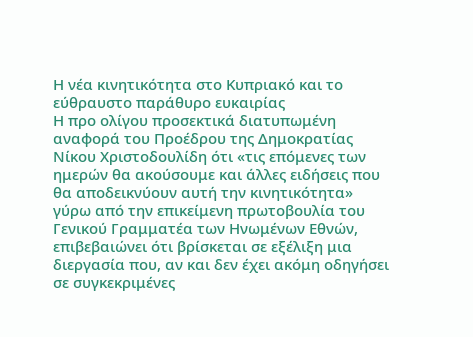Η νέα κινητικότητα στο Κυπριακό και το εύθραυστο παράθυρο ευκαιρίας
Η προ ολίγου προσεκτικά διατυπωμένη αναφορά του Προέδρου της Δημοκρατίας Νίκου Χριστοδουλίδη ότι «τις επόμενες των ημερών θα ακούσουμε και άλλες ειδήσεις που θα αποδεικνύουν αυτή την κινητικότητα» γύρω από την επικείμενη πρωτοβουλία του Γενικού Γραμματέα των Ηνωμένων Εθνών, επιβεβαιώνει ότι βρίσκεται σε εξέλιξη μια διεργασία που, αν και δεν έχει ακόμη οδηγήσει σε συγκεκριμένες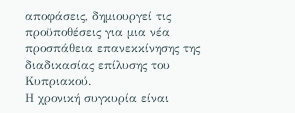αποφάσεις, δημιουργεί τις προϋποθέσεις για μια νέα προσπάθεια επανεκκίνησης της διαδικασίας επίλυσης του Κυπριακού.
Η χρονική συγκυρία είναι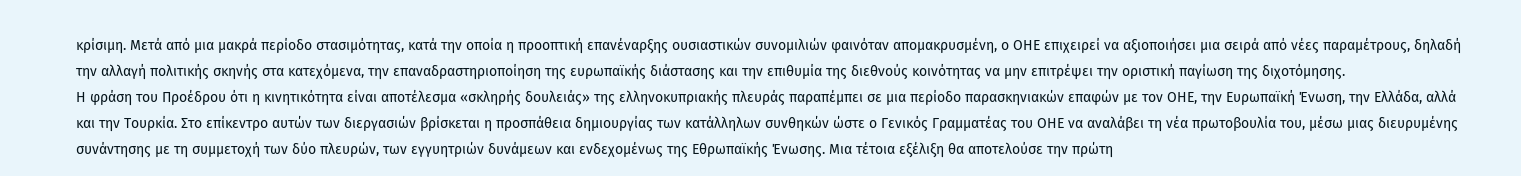κρίσιμη. Μετά από μια μακρά περίοδο στασιμότητας, κατά την οποία η προοπτική επανέναρξης ουσιαστικών συνομιλιών φαινόταν απομακρυσμένη, ο ΟΗΕ επιχειρεί να αξιοποιήσει μια σειρά από νέες παραμέτρους, δηλαδή την αλλαγή πολιτικής σκηνής στα κατεχόμενα, την επαναδραστηριοποίηση της ευρωπαϊκής διάστασης και την επιθυμία της διεθνούς κοινότητας να μην επιτρέψει την οριστική παγίωση της διχοτόμησης.
Η φράση του Προέδρου ότι η κινητικότητα είναι αποτέλεσμα «σκληρής δουλειάς» της ελληνοκυπριακής πλευράς παραπέμπει σε μια περίοδο παρασκηνιακών επαφών με τον ΟΗΕ, την Ευρωπαϊκή Ένωση, την Ελλάδα, αλλά και την Τουρκία. Στο επίκεντρο αυτών των διεργασιών βρίσκεται η προσπάθεια δημιουργίας των κατάλληλων συνθηκών ώστε ο Γενικός Γραμματέας του ΟΗΕ να αναλάβει τη νέα πρωτοβουλία του, μέσω μιας διευρυμένης συνάντησης με τη συμμετοχή των δύο πλευρών, των εγγυητριών δυνάμεων και ενδεχομένως της Εθρωπαϊκής Ένωσης. Μια τέτοια εξέλιξη θα αποτελούσε την πρώτη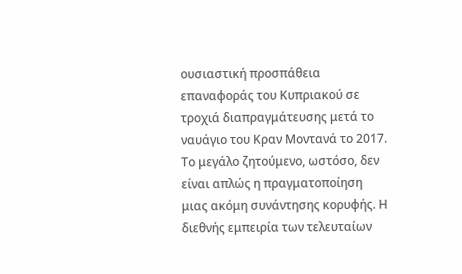ουσιαστική προσπάθεια επαναφοράς του Κυπριακού σε τροχιά διαπραγμάτευσης μετά το ναυάγιο του Κραν Μοντανά το 2017.
Το μεγάλο ζητούμενο, ωστόσο, δεν είναι απλώς η πραγματοποίηση μιας ακόμη συνάντησης κορυφής. Η διεθνής εμπειρία των τελευταίων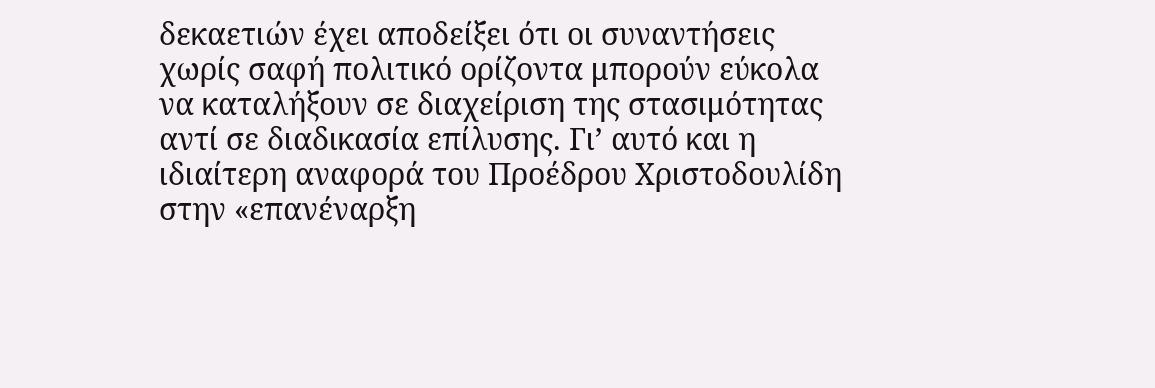δεκαετιών έχει αποδείξει ότι οι συναντήσεις χωρίς σαφή πολιτικό ορίζοντα μπορούν εύκολα να καταλήξουν σε διαχείριση της στασιμότητας αντί σε διαδικασία επίλυσης. Γι’ αυτό και η ιδιαίτερη αναφορά του Προέδρου Χριστοδουλίδη στην «επανέναρξη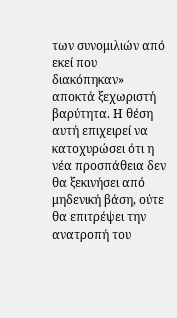των συνομιλιών από εκεί που διακόπηκαν» αποκτά ξεχωριστή βαρύτητα. Η θέση αυτή επιχειρεί να κατοχυρώσει ότι η νέα προσπάθεια δεν θα ξεκινήσει από μηδενική βάση, ούτε θα επιτρέψει την ανατροπή του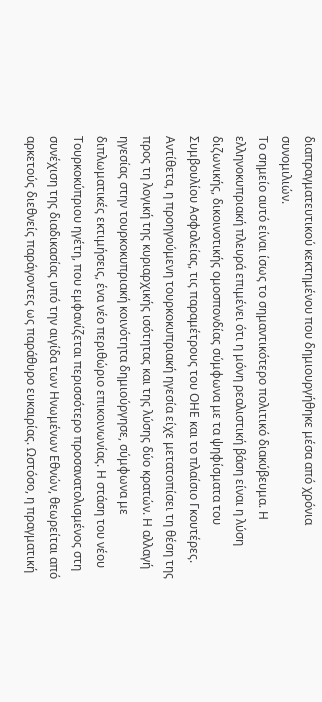διαπραγματευτικού κεκτημένου που δημιουργήθηκε μέσα από χρόνια συνομιλιών.
Το σημείο αυτό είναι ίσως το σημαντικότερο πολιτικό διακύβευμα. Η ελληνοκυπριακή πλευρά επιμένει ότι η μόνη ρεαλιστική βάση είναι η λύση διζωνικής, δικοινοτικής ομοσπονδίας σύμφωνα με τα ψηφίσματα του Συμβουλίου Ασφαλείας, τις παραμέτρους του ΟΗΕ και το πλαίσιο Γκουτέρες. Αντίθετα, η προηγούμενη τουρκοκυπριακή ηγεσία είχε μετατοπίσει τη θέση της προς τη λογική της κυριαρχικής ισότητας και της λύσης δύο κρατών. Η αλλαγή ηγεσίας στην τουρκοκυπριακή κοινότητα δημιούργησε, σύμφωνα με διπλωματικές εκτιμήσεις, ένα νέο περιθώριο επικοινωνίας. Η στάση του νέου Τουρκοκύπριου ηγέτη, που εμφανίζεται περισσότερο προσανατολισμένος στη συνέχιση της διαδικασίας υπό την αιγίδα των Ηνωμένων Εθνών, θεωρείται από αρκετούς διεθνείς παράγοντες ως παράθυρο ευκαιρίας. Ωστόσο, η πραγματική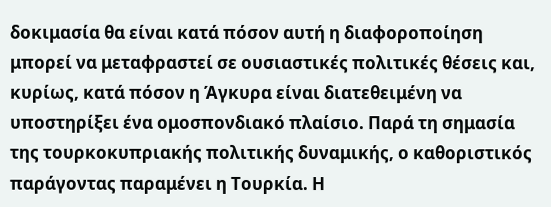δοκιμασία θα είναι κατά πόσον αυτή η διαφοροποίηση μπορεί να μεταφραστεί σε ουσιαστικές πολιτικές θέσεις και, κυρίως, κατά πόσον η Άγκυρα είναι διατεθειμένη να υποστηρίξει ένα ομοσπονδιακό πλαίσιο. Παρά τη σημασία της τουρκοκυπριακής πολιτικής δυναμικής, ο καθοριστικός παράγοντας παραμένει η Τουρκία. Η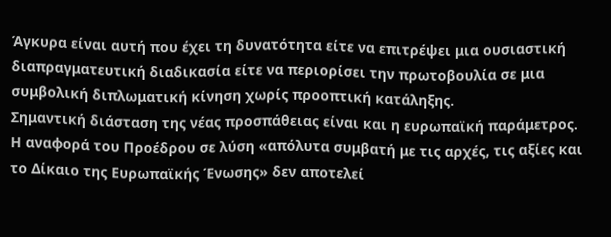Άγκυρα είναι αυτή που έχει τη δυνατότητα είτε να επιτρέψει μια ουσιαστική διαπραγματευτική διαδικασία είτε να περιορίσει την πρωτοβουλία σε μια συμβολική διπλωματική κίνηση χωρίς προοπτική κατάληξης.
Σημαντική διάσταση της νέας προσπάθειας είναι και η ευρωπαϊκή παράμετρος. Η αναφορά του Προέδρου σε λύση «απόλυτα συμβατή με τις αρχές, τις αξίες και το Δίκαιο της Ευρωπαϊκής Ένωσης» δεν αποτελεί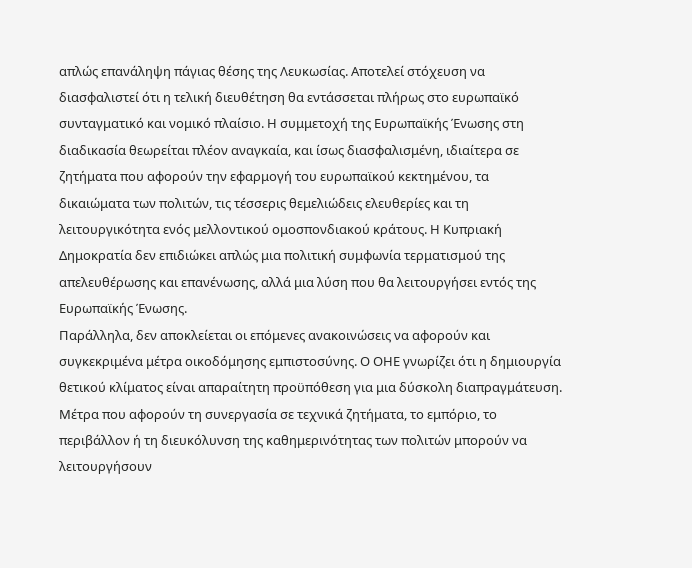απλώς επανάληψη πάγιας θέσης της Λευκωσίας. Αποτελεί στόχευση να διασφαλιστεί ότι η τελική διευθέτηση θα εντάσσεται πλήρως στο ευρωπαϊκό συνταγματικό και νομικό πλαίσιο. Η συμμετοχή της Ευρωπαϊκής Ένωσης στη διαδικασία θεωρείται πλέον αναγκαία, και ίσως διασφαλισμένη, ιδιαίτερα σε ζητήματα που αφορούν την εφαρμογή του ευρωπαϊκού κεκτημένου, τα δικαιώματα των πολιτών, τις τέσσερις θεμελιώδεις ελευθερίες και τη λειτουργικότητα ενός μελλοντικού ομοσπονδιακού κράτους. Η Κυπριακή Δημοκρατία δεν επιδιώκει απλώς μια πολιτική συμφωνία τερματισμού της απελευθέρωσης και επανένωσης, αλλά μια λύση που θα λειτουργήσει εντός της Ευρωπαϊκής Ένωσης.
Παράλληλα, δεν αποκλείεται οι επόμενες ανακοινώσεις να αφορούν και συγκεκριμένα μέτρα οικοδόμησης εμπιστοσύνης. Ο ΟΗΕ γνωρίζει ότι η δημιουργία θετικού κλίματος είναι απαραίτητη προϋπόθεση για μια δύσκολη διαπραγμάτευση. Μέτρα που αφορούν τη συνεργασία σε τεχνικά ζητήματα, το εμπόριο, το περιβάλλον ή τη διευκόλυνση της καθημερινότητας των πολιτών μπορούν να λειτουργήσουν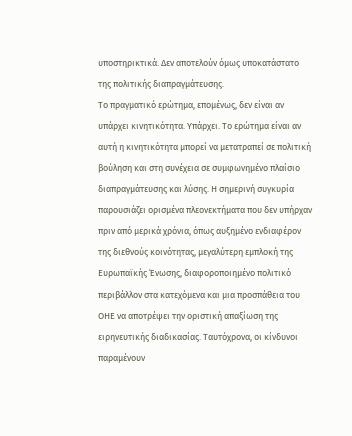υποστηρικτικά. Δεν αποτελούν όμως υποκατάστατο της πολιτικής διαπραγμάτευσης.
Το πραγματικό ερώτημα, επομένως, δεν είναι αν υπάρχει κινητικότητα. Υπάρχει. Το ερώτημα είναι αν αυτή η κινητικότητα μπορεί να μετατραπεί σε πολιτική βούληση και στη συνέχεια σε συμφωνημένο πλαίσιο διαπραγμάτευσης και λύσης. Η σημερινή συγκυρία παρουσιάζει ορισμένα πλεονεκτήματα που δεν υπήρχαν πριν από μερικά χρόνια, όπως αυξημένο ενδιαφέρον της διεθνούς κοινότητας, μεγαλύτερη εμπλοκή της Ευρωπαϊκής Ένωσης, διαφοροποιημένο πολιτικό περιβάλλον στα κατεχόμενα και μια προσπάθεια του ΟΗΕ να αποτρέψει την οριστική απαξίωση της ειρηνευτικής διαδικασίας. Ταυτόχρονα, οι κίνδυνοι παραμένουν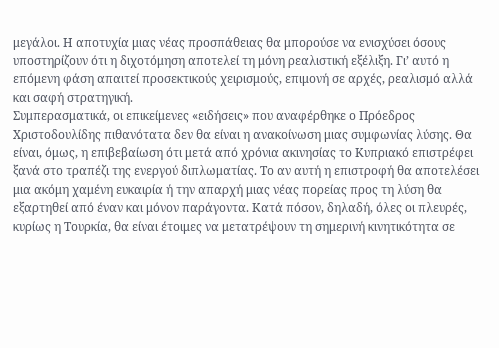μεγάλοι. Η αποτυχία μιας νέας προσπάθειας θα μπορούσε να ενισχύσει όσους υποστηρίζουν ότι η διχοτόμηση αποτελεί τη μόνη ρεαλιστική εξέλιξη. Γι’ αυτό η επόμενη φάση απαιτεί προσεκτικούς χειρισμούς, επιμονή σε αρχές, ρεαλισμό αλλά και σαφή στρατηγική.
Συμπερασματικά, οι επικείμενες «ειδήσεις» που αναφέρθηκε ο Πρόεδρος Χριστοδουλίδης πιθανότατα δεν θα είναι η ανακοίνωση μιας συμφωνίας λύσης. Θα είναι, όμως, η επιβεβαίωση ότι μετά από χρόνια ακινησίας το Κυπριακό επιστρέφει ξανά στο τραπέζι της ενεργού διπλωματίας. Το αν αυτή η επιστροφή θα αποτελέσει μια ακόμη χαμένη ευκαιρία ή την απαρχή μιας νέας πορείας προς τη λύση θα εξαρτηθεί από έναν και μόνον παράγοντα. Κατά πόσον, δηλαδή, όλες οι πλευρές, κυρίως η Τουρκία, θα είναι έτοιμες να μετατρέψουν τη σημερινή κινητικότητα σε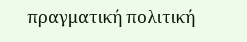πραγματική πολιτική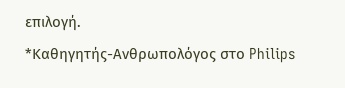επιλογή.
*Καθηγητής-Ανθρωπολόγος στο Philips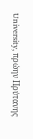University, πρώην Πρύτανης